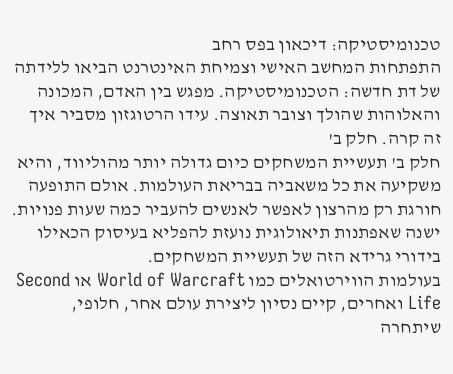טכנומיסטיקה: דיכאון בפס רחב
התפתחות המחשב האישי וצמיחת האינטרנט הביאו ללידתה של דת חדשה: הטכנומיסטיקה. מפגש בין האדם, המכונה והאלוהות שהולך וצובר תאוצה. עידו הרטוגזון מסביר איך זה קרה. חלק ב'
חלק ב' תעשיית המשחקים כיום גדולה יותר מהוליווד, והיא משקיעה את כל משאביה בבריאת העולמות. אולם התופעה חורגת רק מהרצון לאפשר לאנשים להעביר כמה שעות פנויות. ישנה שאפתנות תיאולוגית נועזת להפליא בעיסוק הכאילו בידורי גרידא הזה של תעשיית המשחקים.
בעולמות הווירטואלים כמו World of Warcraft או Second Life ואחרים, קיים נסיון ליצירת עולם אחר, חלופי, שיתחרה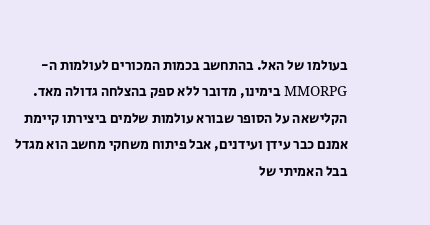בעולמו של האל. בהתחשב בכמות המכורים לעולמות ה-MMORPG בימינו, מדובר ללא ספק בהצלחה גדולה מאד.
הקלישאה על הסופר שבורא עולמות שלמים ביצירתו קיימת אמנם כבר עידן ועידנים, אבל פיתוח משחקי מחשב הוא מגדל בבל האמיתי של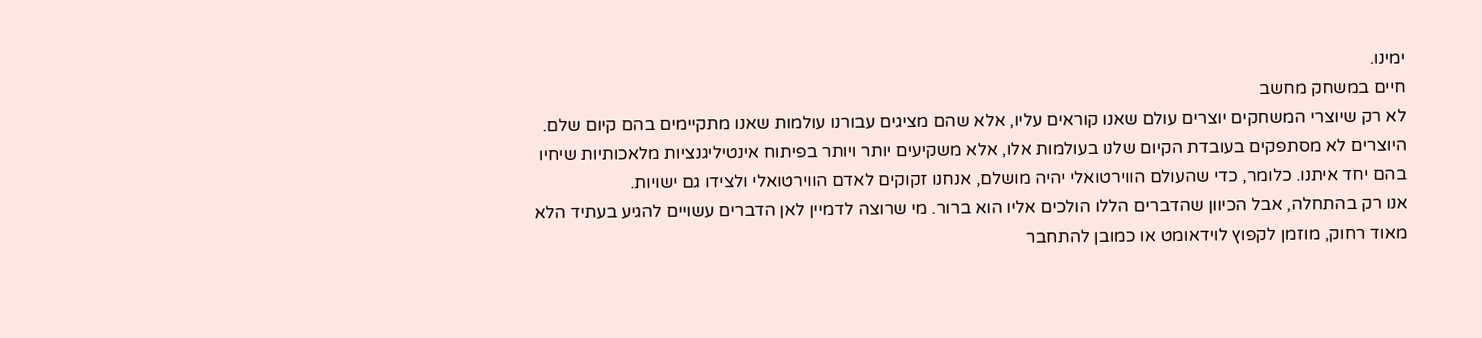ימינו.
חיים במשחק מחשב
לא רק שיוצרי המשחקים יוצרים עולם שאנו קוראים עליו, אלא שהם מציגים עבורנו עולמות שאנו מתקיימים בהם קיום שלם.
היוצרים לא מסתפקים בעובדת הקיום שלנו בעולמות אלו, אלא משקיעים יותר ויותר בפיתוח אינטיליגנציות מלאכותיות שיחיו בהם יחד איתנו. כלומר, כדי שהעולם הווירטואלי יהיה מושלם, אנחנו זקוקים לאדם הווירטואלי ולצידו גם ישויות.
אנו רק בהתחלה, אבל הכיוון שהדברים הללו הולכים אליו הוא ברור. מי שרוצה לדמיין לאן הדברים עשויים להגיע בעתיד הלא מאוד רחוק, מוזמן לקפוץ לוידאומט או כמובן להתחבר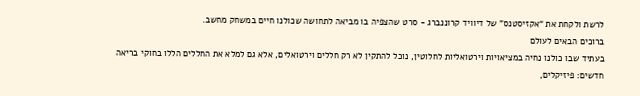לרשת ולקחת את “אקזיסטנס” של דיוויד קרוננברג - סרט שהצפיה בו מביאה לתחושה שכולנו חיים במשחק מחשב.
ברוכים הבאים לעולם
בעתיד שבו כולנו נחיה במציאויות וירטואליות לחלוטין, נוכל להתקין לא רק חללים וירטואלים, אלא גם למלא את החללים הללו בחוקי בריאה חדשים: פיזיקלים,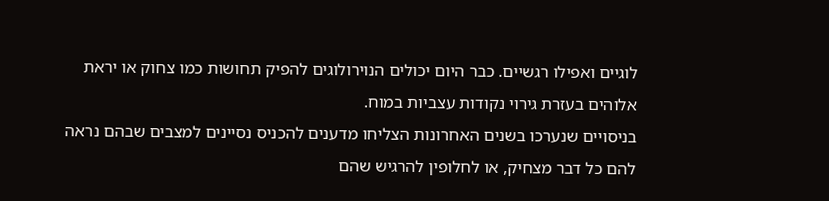לוגיים ואפילו רגשיים. כבר היום יכולים הנוירולוגים להפיק תחושות כמו צחוק או יראת אלוהים בעזרת גירוי נקודות עצביות במוח.
בניסויים שנערכו בשנים האחרונות הצליחו מדענים להכניס נסיינים למצבים שבהם נראה להם כל דבר מצחיק, או לחלופין להרגיש שהם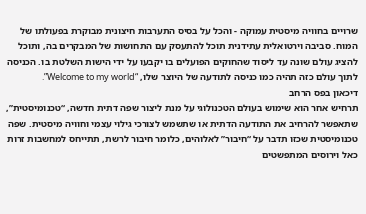שרויים בחוויה מיסטית עמוקה - והכל על בסיס התערבות חיצונית מבוקרת בפעולתו של המוח. סביבה וירטואלית עתידנית תוכל להתעסק עם התחושות של המבקרים בה, ותוכל להציג עולם שונה עד ליסוד שהחוקים הפועלים בו יקבעו על ידי הישות השלטת בו. הכניסה לתוך עולם כזה תהיה כמו כניסה לתודעה של היוצר שלו, “Welcome to my world”.
דיכאון בפס הרחב
תרחיש אחר הוא שימוש בעולם הטכנולוגי על מנת ליצור שפה דתית חדשה, “טכנומיסטית”, שתאפשר להרחיב את התודעה הדתית או שתשמש לצורכי גילוי עצמי וחוויה מיסטית. שפה טכנומיסטית שכזו תדבר על “חיבור” לאלוהים, כלומר חיבור לרשת, תתייחס למחשבות זרות כאל וירוסים המתפשטים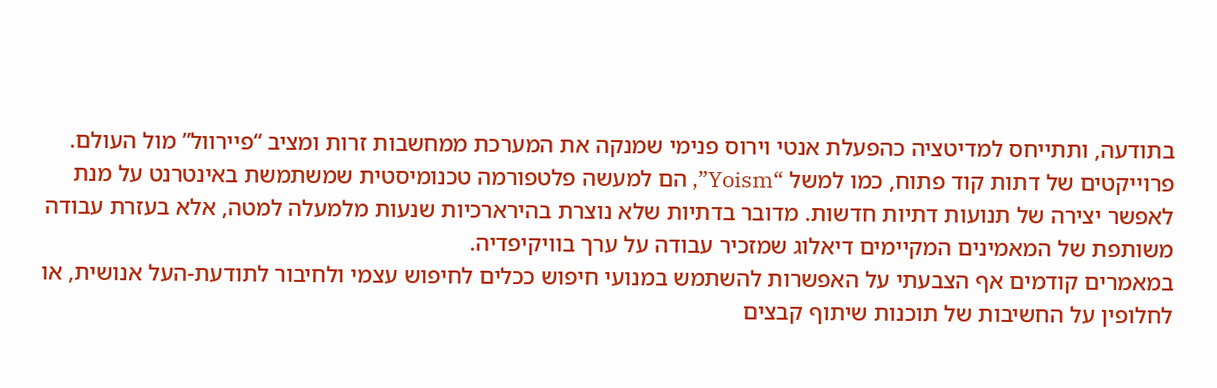בתודעה, ותתייחס למדיטציה כהפעלת אנטי וירוס פנימי שמנקה את המערכת ממחשבות זרות ומציב “פיירוול” מול העולם.
פרוייקטים של דתות קוד פתוח, כמו למשל “Yoism”, הם למעשה פלטפורמה טכנומיסטית שמשתמשת באינטרנט על מנת
לאפשר יצירה של תנועות דתיות חדשות. מדובר בדתיות שלא נוצרת בהירארכיות שנעות מלמעלה למטה, אלא בעזרת עבודה משותפת של המאמינים המקיימים דיאלוג שמזכיר עבודה על ערך בוויקיפדיה.
במאמרים קודמים אף הצבעתי על האפשרות להשתמש במנועי חיפוש ככלים לחיפוש עצמי ולחיבור לתודעת-העל אנושית, או לחלופין על החשיבות של תוכנות שיתוף קבצים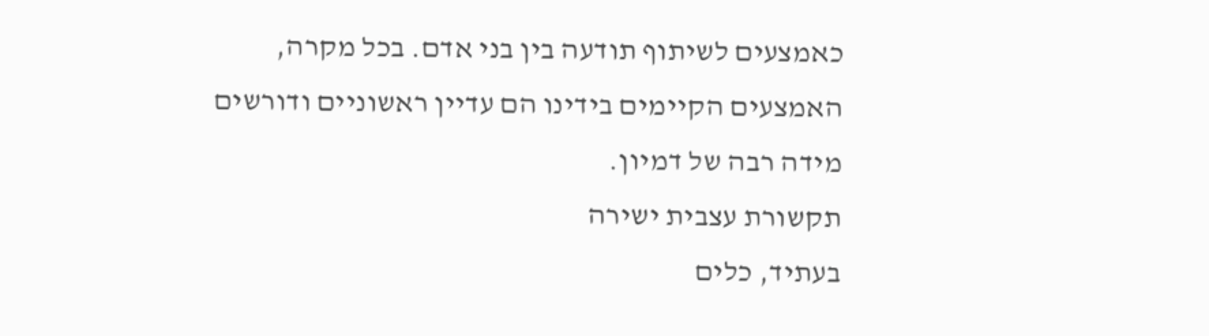כאמצעים לשיתוף תודעה בין בני אדם. בכל מקרה, האמצעים הקיימים בידינו הם עדיין ראשוניים ודורשים מידה רבה של דמיון.
תקשורת עצבית ישירה
בעתיד, כלים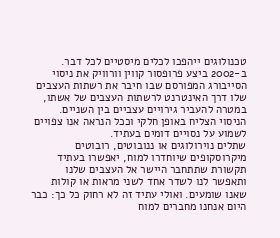טכנולוגים ייהפכו לכלים מיסטיים לכל דבר. ב-2002 ביצע פרופסור קווין וורוויק את ניסוי הסייבורג המפורסם שבו חיבר את רשתות העצבים שלו דרך האינטרנט לרשתות העצבים של אשתו, במטרה להעביר גירויים עצביים בין השניים. הניסוי הצליח באופן חלקי וככל הנראה אנו צפויים לשמוע על נסויים דומים בעתיד.
שתלים נוירולוגים או ננובוטים, רובוטים מיקרוסקופים שיוחדרו למוח, יאפשרו בעתיד תקשורת שתתחבר היישר אל העצבים שלנו ותאפשר לנו לשדר אחד לשני מראות או קולות שאנו שומעים. ואולי עתיד זה לא רחוק כל כך: כבר היום אנחנו מחברים למוח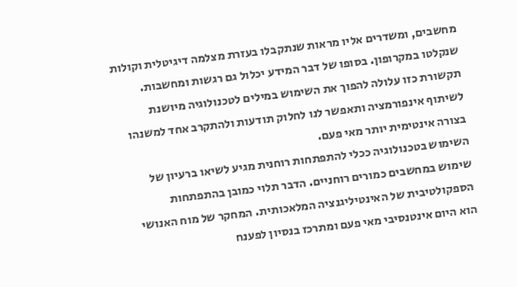מחשבים, ומשדרים אליו מראות שנתקבלו בעזרת מצלמה דיגיטלית וקולות שנקלטו במקרופון. בסופו של דבר המידע יכלול גם רגשות ומחשבות. תקשורת כזו עלולה להפוך את השימוש במילים לטכנולוגיה מיושנת לשיתוף אינפורמציה ותאפשר לנו לחלוק תודעות ולהתקרב אחד למשנהו בצורה אינטימית יותר מאי פעם.
השימוש בטכנולוגיה ככלי להתפתחות רוחנית מגיע לשיאו ברעיון של שימוש במחשבים כמורים רוחניים. הדבר תלוי כמובן בהתפתחות הספקולטיבית של האינטיליגנציה המלאכותית. המחקר של מוח האנושי הוא היום אינטנסיבי מאי פעם ומתרכז בנסיון לפענח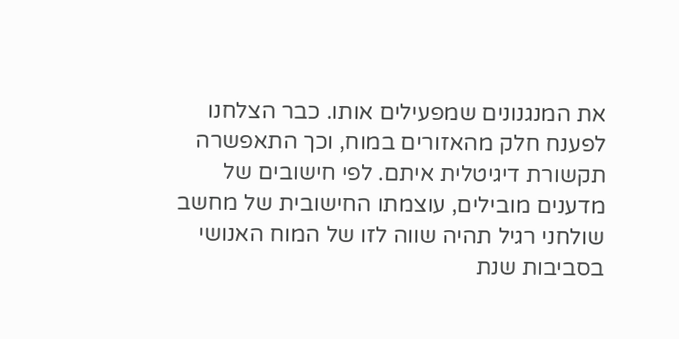את המנגנונים שמפעילים אותו. כבר הצלחנו לפענח חלק מהאזורים במוח, וכך התאפשרה תקשורת דיגיטלית איתם. לפי חישובים של מדענים מובילים, עוצמתו החישובית של מחשב שולחני רגיל תהיה שווה לזו של המוח האנושי בסביבות שנת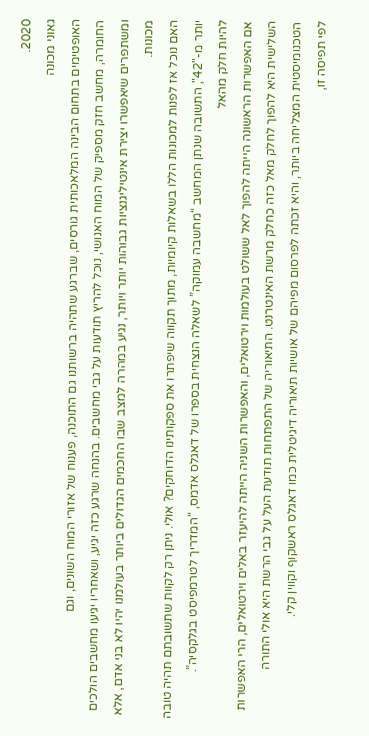2020.
גאוני מכונה
האופטימים בתחום הבינה המלאכותית גורסים, שברגע שתהיה ברשותנו גם התוכנה, פענוח של אזורי המוח השונים, וגם
החומרה, מחשב חזק מספיק של המוח האנושי, נוכל להריץ תודעות על גבי מחשבים. בהנחה שרגע כזה יגיע, ושאחריו יגיעו מחשבים הולכים ומשתפרים שיאפשרו יצירת אינטיליגנציות גבוהות יותר ויותר, נגיע במהרה למצב שבו החכמים הגדולים ביותר בעולמנו יהיו לא בני אדם, אלא מכונות.
האם נוכל אז לפנות למכונות הללו בשאלות קיומיות, מתוך תקווה שיפתרו את ספקותינו הדוחקים? אולי. ניתן רק לקוות שתשובתם תהיה טובה יותר מ-"42", התשובה שנתן המחשב “מחשבה עמוקה” לשאלה הנצחית בספרו של דאגלס אדמס, “המדריך לטרמפיסט בגלקסיה”.
להיות חלק מהאל
אם האפשרות הראשונה הייתה להפוך לאל ששולט בעולמות וירטואלים, והאפשרות השניה הייתה להיעזר באלים וירטואלים, הרי האפשרות השלישית היא להפוך לחלק מאל כזה כחלק מרשת האינטרנט. התיאוריה של התפתחות תודעת העל על גבי הרשת היא אולי התורה הטכנומיסטית המצליחה ביותר, והיא זכתה לפרסום מפיהם של אושיות תיאוריה דיגיטלית כמו דאגלס ראשקוף וקווין קלי.
לפי תפיסה זו,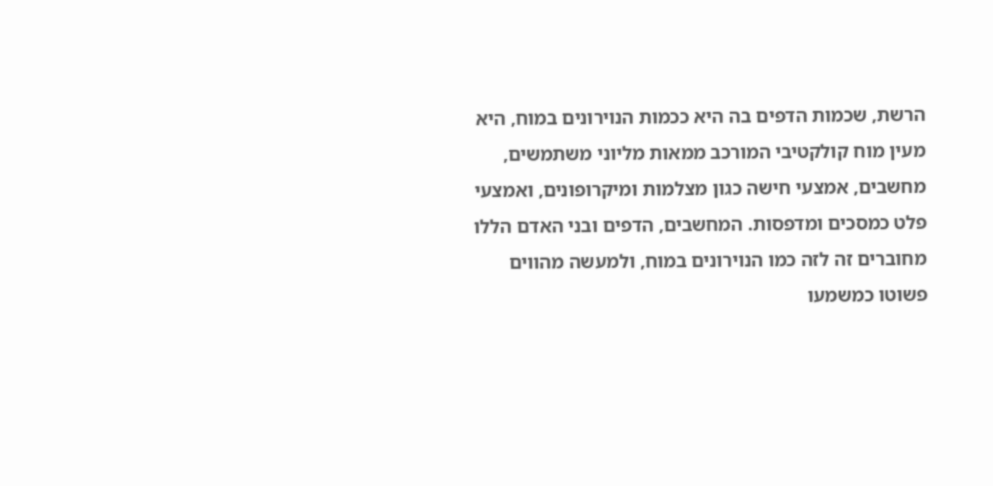הרשת, שכמות הדפים בה היא ככמות הנוירונים במוח, היא מעין מוח קולקטיבי המורכב ממאות מליוני משתמשים, מחשבים, אמצעי חישה כגון מצלמות ומיקרופונים, ואמצעי פלט כמסכים ומדפסות. המחשבים, הדפים ובני האדם הללו מחוברים זה לזה כמו הנוירונים במוח, ולמעשה מהווים פשוטו כמשמעו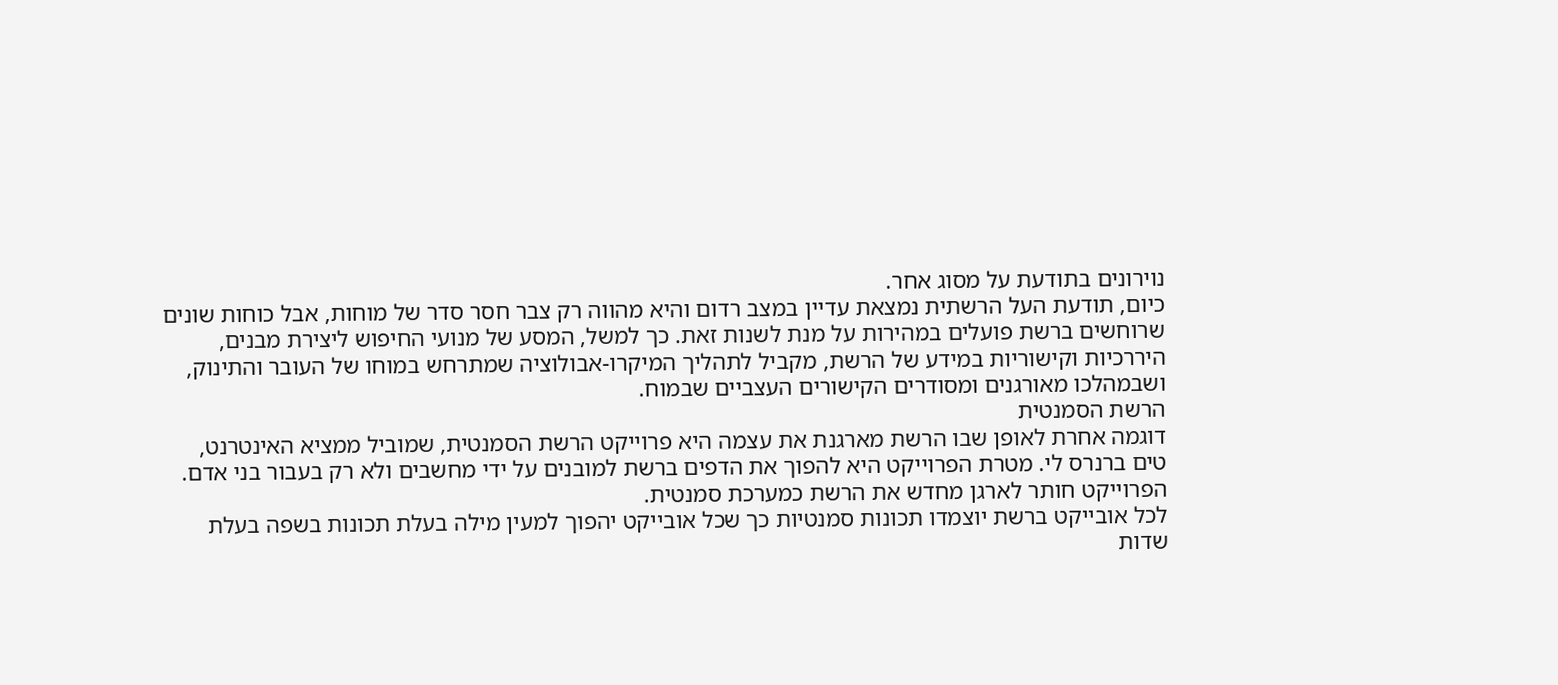נוירונים בתודעת על מסוג אחר.
כיום, תודעת העל הרשתית נמצאת עדיין במצב רדום והיא מהווה רק צבר חסר סדר של מוחות, אבל כוחות שונים שרוחשים ברשת פועלים במהירות על מנת לשנות זאת. כך למשל, המסע של מנועי החיפוש ליצירת מבנים, היררכיות וקישוריות במידע של הרשת, מקביל לתהליך המיקרו-אבולוציה שמתרחש במוחו של העובר והתינוק, ושבמהלכו מאורגנים ומסודרים הקישורים העצביים שבמוח.
הרשת הסמנטית
דוגמה אחרת לאופן שבו הרשת מארגנת את עצמה היא פרוייקט הרשת הסמנטית, שמוביל ממציא האינטרנט, טים ברנרס לי. מטרת הפרוייקט היא להפוך את הדפים ברשת למובנים על ידי מחשבים ולא רק בעבור בני אדם. הפרוייקט חותר לארגן מחדש את הרשת כמערכת סמנטית.
לכל אובייקט ברשת יוצמדו תכונות סמנטיות כך שכל אובייקט יהפוך למעין מילה בעלת תכונות בשפה בעלת שדות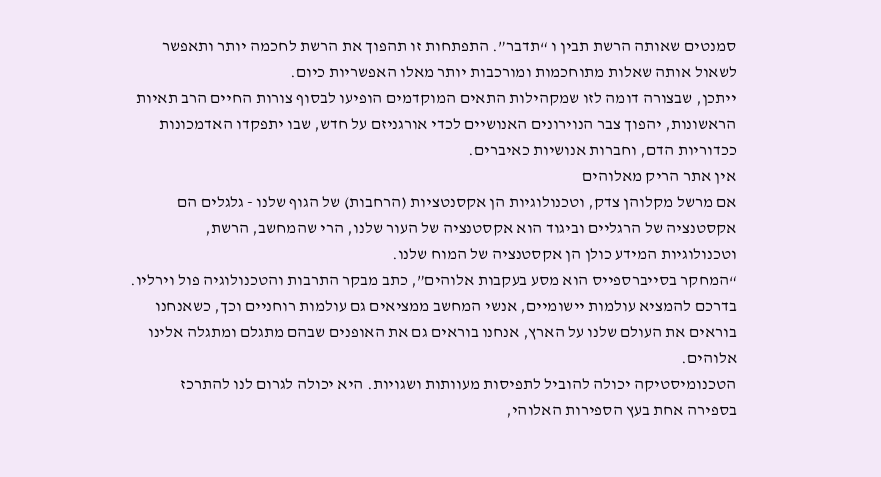סמנטים שאותה הרשת תבין ו “תדבר”. התפתחות זו תהפוך את הרשת לחכמה יותר ותאפשר לשאול אותה שאלות מתוחכמות ומורכבות יותר מאלו האפשריות כיום.
ייתכן, שבצורה דומה לזו שמקהילות התאים המוקדמים הופיעו לבסוף צורות החיים הרב תאיות הראשונות, יהפוך צבר הנוירונים האנושיים לכדי אורגניזם על חדש, שבו יתפקדו האדמכונות ככדוריות הדם, וחברות אנושיות כאיברים.
אין אתר הריק מאלוהים
אם מרשל מקלוהן צדק, וטכנולוגיות הן אקסנטציות (הרחבות) של הגוף שלנו - גלגלים הם אקסטנציה של הרגליים וביגוד הוא אקסטנציה של העור שלנו, הרי שהמחשב, הרשת, וטכנולוגיות המידע כולן הן אקסטנציה של המוח שלנו.
“המחקר בסייברספייס הוא מסע בעקבות אלוהים”, כתב מבקר התרבות והטכנולוגיה פול וירליו. בדרכם להמציא עולמות יישומיים, אנשי המחשב ממציאים גם עולמות רוחניים וכך, כשאנחנו בוראים את העולם שלנו על הארץ, אנחנו בוראים גם את האופנים שבהם מתגלם ומתגלה אלינו אלוהים.
הטכנומיסטיקה יכולה להוביל לתפיסות מעוותות ושגויות. היא יכולה לגרום לנו להתרכז בספירה אחת בעץ הספירות האלוהי,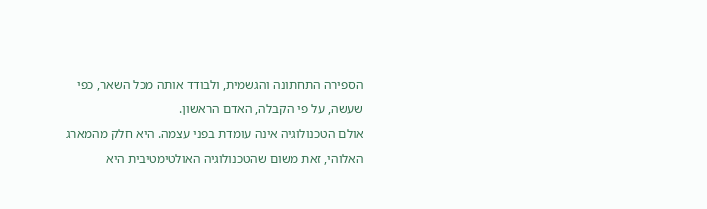הספירה התחתונה והגשמית, ולבודד אותה מכל השאר, כפי שעשה, על פי הקבלה, האדם הראשון.
אולם הטכנולוגיה אינה עומדת בפני עצמה. היא חלק מהמארג האלוהי, זאת משום שהטכנולוגיה האולטימטיבית היא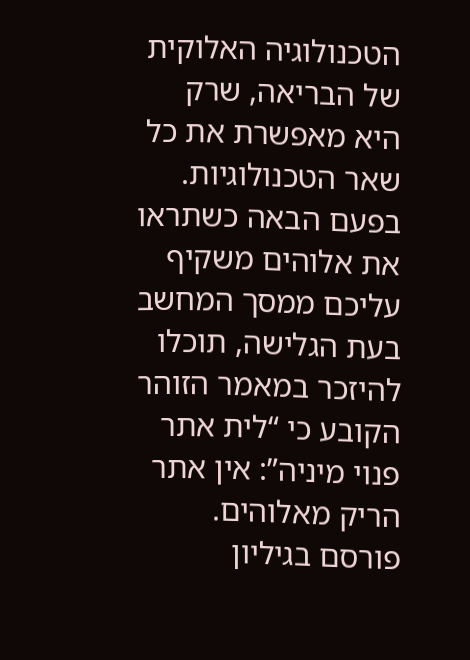הטכנולוגיה האלוקית של הבריאה, שרק היא מאפשרת את כל שאר הטכנולוגיות. בפעם הבאה כשתראו את אלוהים משקיף עליכם ממסך המחשב בעת הגלישה, תוכלו להיזכר במאמר הזוהר הקובע כי “לית אתר פנוי מיניה”: אין אתר הריק מאלוהים.
פורסם בגיליון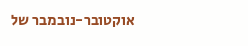אוקטובר-נובמבר של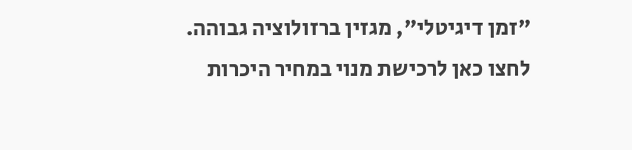"זמן דיגיטלי", מגזין ברזולוציה גבוהה. לחצו כאן לרכישת מנוי במחיר היכרות